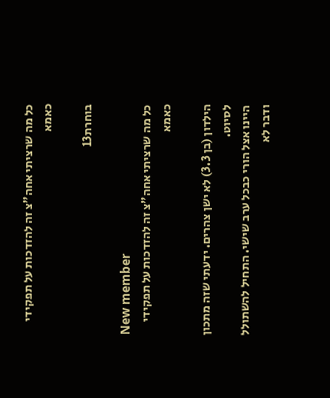כל מה שרציתי אחה"צ זה להזדכות על תפקידי כאמא

בוחרת13

New member
כל מה שרציתי אחה"צ זה להזדכות על תפקידי כאמא

הילדון (בן 3.3) לא ישן צהרים. ידעתי שזה מתכון לסיוט.
היינו אצל הורי כבכל ערב שישי. התחיל להשתולל ודבר לא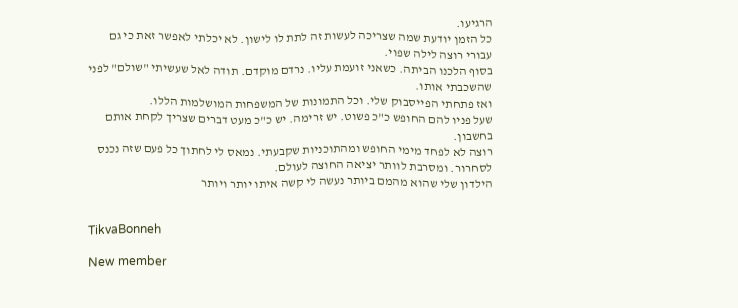הרגיעו.
כל הזמן יודעת שמה שצריכה לעשות זה לתת לו לישון. לא יכלתי לאפשר זאת כי גם עבורי רוצה לילה שפוי.
בסוף הלכנו הביתה. כשאני זועמת עליו. נרדם מוקדם. תודה לאל שעשיתי "שולם" לפני שהשכבתי אותו.
ואז פתחתי הפייסבוק שלי. וכל התמונות של המשפחות המושלמות הללו.
שעל פניו להם החופש כ"כ פשוט. יש זרימה. יש כ"כ מעט דברים שצריך לקחת אותם בחשבון.
רוצה לא לפחד מימי החופש ומהתוכניות שקבעתי. נמאס לי לחתוך כל פעם שזה נכנס לסחרור. ומסרבת לוותר יציאה החוצה לעולם.
הילדון שלי שהוא מהמם ביותר נעשה לי קשה איתו יותר ויותר


TikvaBonneh

New member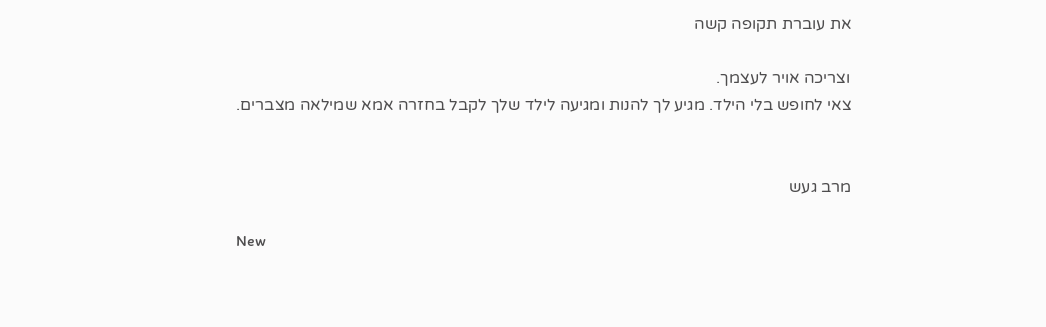את עוברת תקופה קשה

וצריכה אויר לעצמך.
צאי לחופש בלי הילד. מגיע לך להנות ומגיעה לילד שלך לקבל בחזרה אמא שמילאה מצברים.


מרב געש

New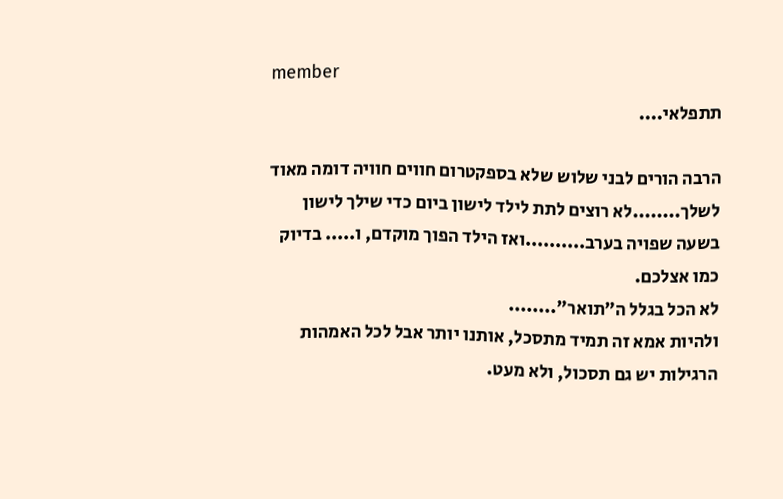member
תתפלאי....

הרבה הורים לבני שלוש שלא בספקטרום חווים חוויה דומה מאוד לשלך........לא רוצים לתת לילד לישון ביום כדי שילך לישון בשעה שפויה בערב..........ואז הילד הפוך מוקדם, ו..... בדיוק כמו אצלכם.
לא הכל בגלל ה"תואר"........
ולהיות אמא זה תמיד מתסכל, אותנו יותר אבל לכל האמהות הרגילות יש גם תסכול, ולא מעט.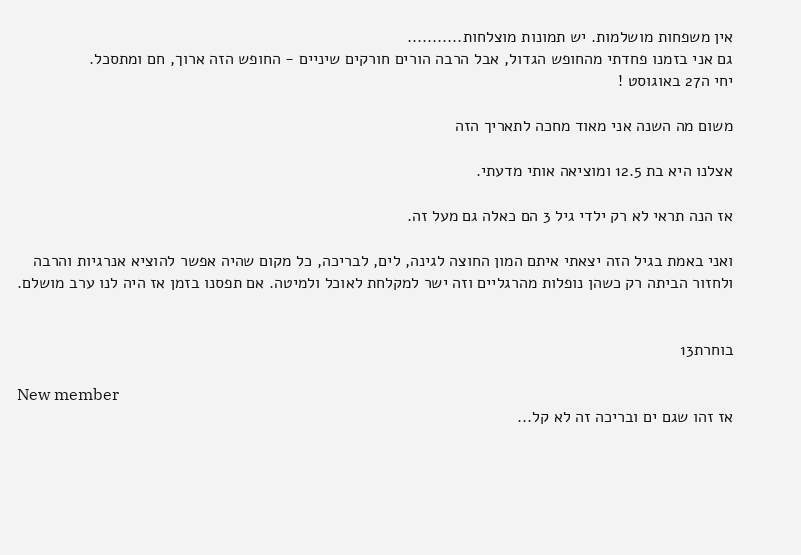אין משפחות מושלמות. יש תמונות מוצלחות...........
גם אני בזמנו פחדתי מהחופש הגדול, אבל הרבה הורים חורקים שיניים - החופש הזה ארוך, חם ומתסכל.
יחי ה27 באוגוסט !

משום מה השנה אני מאוד מחכה לתאריך הזה

אצלנו היא בת 12.5 ומוציאה אותי מדעתי.

אז הנה תראי לא רק ילדי גיל 3 הם כאלה גם מעל זה.

ואני באמת בגיל הזה יצאתי איתם המון החוצה לגינה, לים, לבריכה, כל מקום שהיה אפשר להוציא אנרגיות והרבה
ולחזור הביתה רק כשהן נופלות מהרגליים וזה ישר למקלחת לאוכל ולמיטה. אם תפסנו בזמן אז היה לנו ערב מושלם.


בוחרת13

New member
אז זהו שגם ים ובריכה זה לא קל...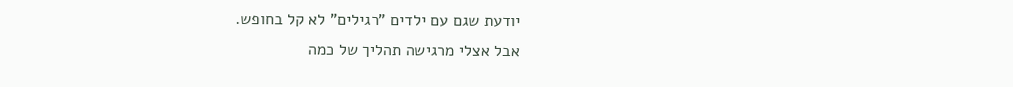יודעת שגם עם ילדים "רגילים" לא קל בחופש.
אבל אצלי מרגישה תהליך של כמה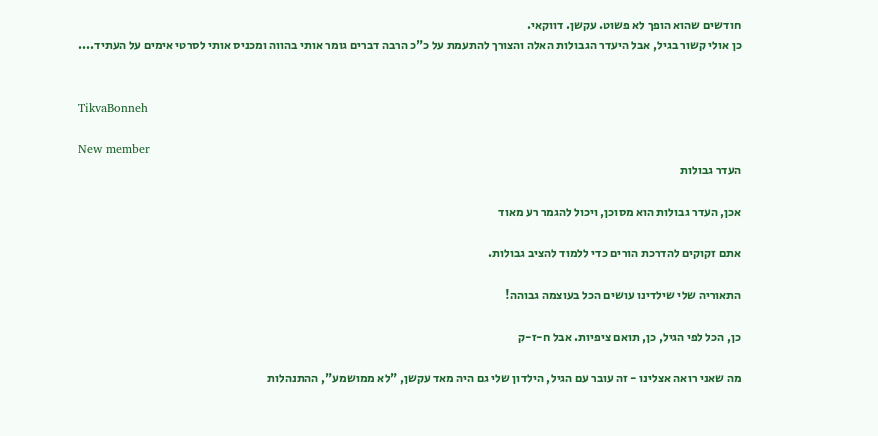חודשים שהוא הופך לא פשוט. עקשן. דווקאי.
כן אולי קשור בגיל, אבל היעדר הגבולות האלה והצורך להתעמת על כ"כ הרבה דברים גומר אותי בהווה ומכניס אותי לסרטי אימים על העתיד....


TikvaBonneh

New member
העדר גבולות

אכן, העדר גבולות הוא מסוכן, ויכול להגמר רע מאוד

אתם זקוקים להדרכת הורים כדי ללמוד להציב גבולות.

התאוריה שלי שילדינו עושים הכל בעוצמה גבוהה!

כן, הכל לפי הגיל, כן, תואם ציפיות. אבל ח-ז-ק

מה שאני רואה אצלינו - זה עובר עם הגיל, הילדון שלי גם היה מאד עקשן, "לא ממושמע", ההתנהלות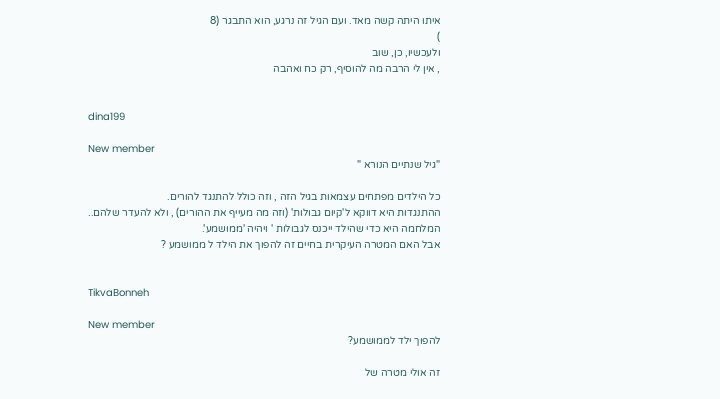איתו היתה קשה מאד. ועם הגיל זה נרגע, הוא התבגר (8
)
ולעכשיו, כן, שוב
, אין לי הרבה מה להוסיף, רק כח ואהבה


dina199

New member
"גיל שנתיים הנורא "

כל הילדים מפתחים עצמאות בגיל הזה , וזה כולל להתנגד להורים.
ההתנגדות היא דווקא ל'קיום גבולות' (וזה מה מעייף את ההורים) , ולא להעדר שלהם..
המלחמה היא כדי שהילד ייכנס לגבולות ' ויהיה 'ממושמע'.
אבל האם המטרה העיקרית בחיים זה להפוך את הילד ל ממושמע ?


TikvaBonneh

New member
להפוך ילד לממושמע?

זה אולי מטרה של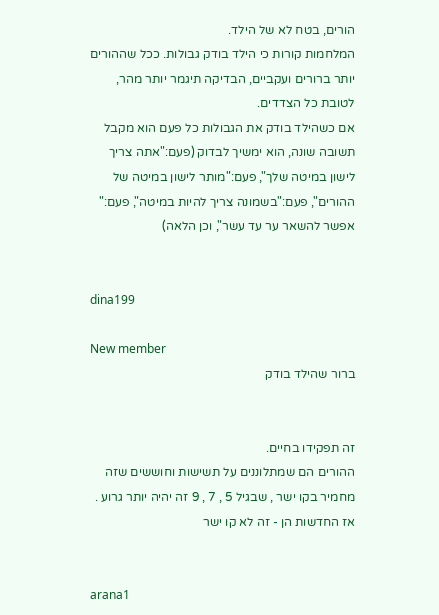הורים, בטח לא של הילד.
המלחמות קורות כי הילד בודק גבולות. ככל שההורים יותר ברורים ועקביים, הבדיקה תיגמר יותר מהר, לטובת כל הצדדים.
אם כשהילד בודק את הגבולות כל פעם הוא מקבל תשובה שונה, הוא ימשיך לבדוק (פעם:"אתה צריך לישון במיטה שלך", פעם:"מותר לישון במיטה של ההורים", פעם:"בשמונה צריך להיות במיטה", פעם:" אפשר להשאר ער עד עשר", וכן הלאה)


dina199

New member
ברור שהילד בודק


זה תפקידו בחיים.
ההורים הם שמתלוננים על תשישות וחוששים שזה מחמיר בקו ישר , שבגיל 5 , 7 , 9 זה יהיה יותר גרוע .
אז החדשות הן - זה לא קו ישר


arana1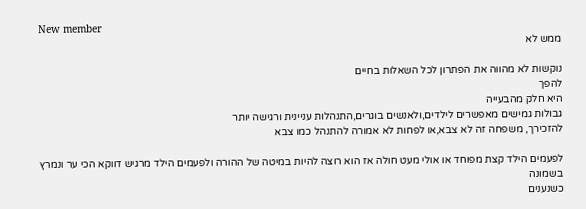New member
ממש לא

נוקשות לא מהווה את הפתרון לכל השאלות בחיים
להפך
היא חלק מהבעייה
גבולות גמישים מאפשרים לילדים,ולאנשים בוגרים,התנהלות עניינית ורגישה יותר
להזכירך, משפחה זה לא צבא,או לפחות לא אמורה להתנהל כמו צבא

לפעמים הילד קצת מפוחד או אולי מעט חולה אז הוא רוצה להיות במיטה של ההורה ולפעמים הילד מרגיש דווקא הכי ער ונמרץ בשמונה
כשנענים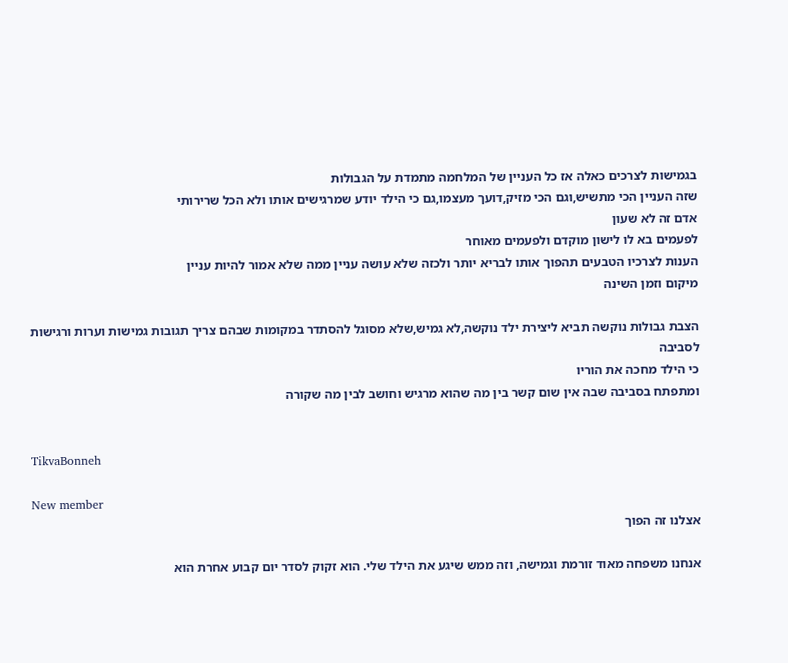בגמישות לצרכים כאלה אז כל העניין של המלחמה מתמדת על הגבולות
שזה העניין הכי מתשיש,וגם הכי מזיק,דועך מעצמו,גם כי הילד יודע שמרגישים אותו ולא הכל שרירותי
אדם זה לא שעון
לפעמים בא לו לישון מוקדם ולפעמים מאוחר
הענות לצרכיו הטבעים תהפוך אותו לבריא יותר ולכזה שלא עושה עניין ממה שלא אמור להיות עניין
מיקום וזמן השינה

הצבת גבולות נוקשה תביא ליצירת ילד נוקשה,לא גמיש,שלא מסוגל להסתדר במקומות שבהם צריך תגובות גמישות וערות ורגישות לסביבה
כי הילד מחכה את הוריו
ומתפתח בסביבה שבה אין שום קשר בין מה שהוא מרגיש וחושב לבין מה שקורה


TikvaBonneh

New member
אצלנו זה הפוך

אנחנו משפחה מאוד זורמת וגמישה, וזה ממש שיגע את הילד שלי. הוא זקוק לסדר יום קבוע אחרת הוא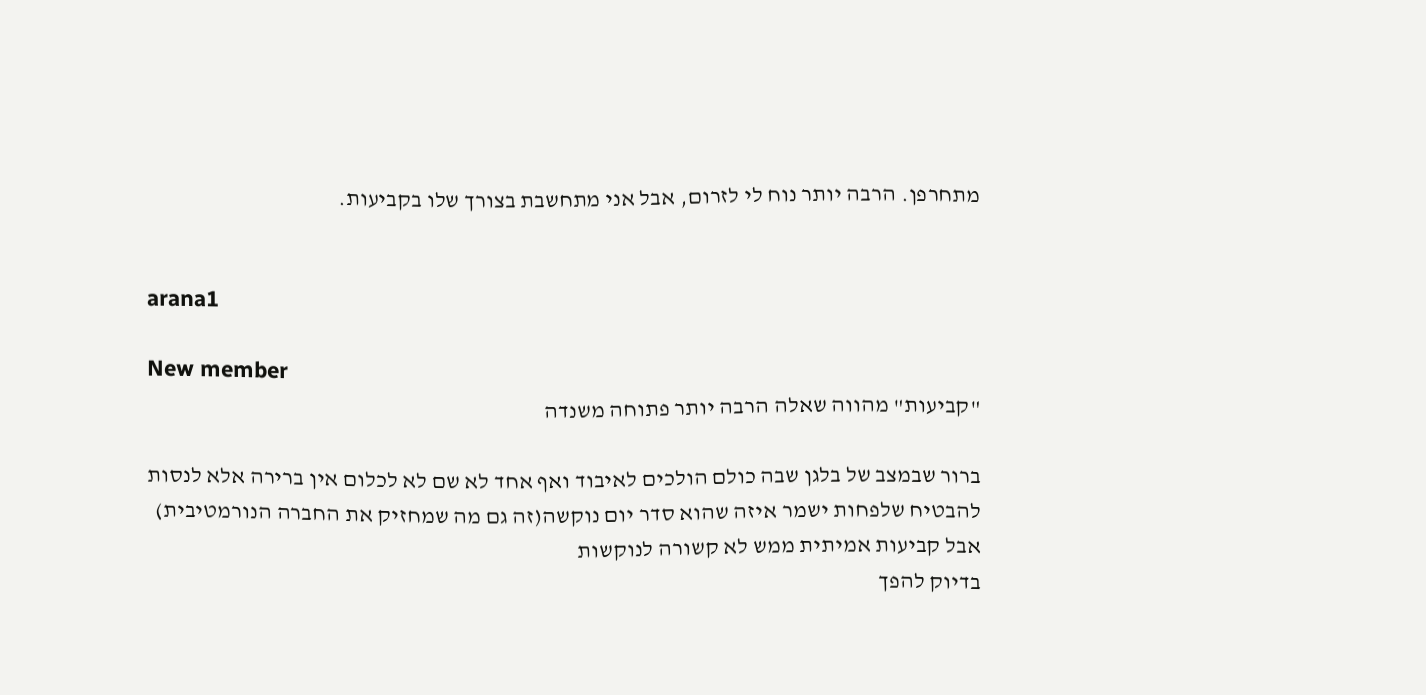מתחרפן. הרבה יותר נוח לי לזרום, אבל אני מתחשבת בצורך שלו בקביעות.


arana1

New member
"קביעות" מהווה שאלה הרבה יותר פתוחה משנדה

ברור שבמצב של בלגן שבה כולם הולכים לאיבוד ואף אחד לא שם לא לכלום אין ברירה אלא לנסות להבטיח שלפחות ישמר איזה שהוא סדר יום נוקשה(זה גם מה שמחזיק את החברה הנורמטיבית)
אבל קביעות אמיתית ממש לא קשורה לנוקשות
בדיוק להפך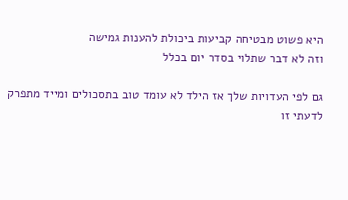היא פשוט מבטיחה קביעות ביכולת להענות גמישה
וזה לא דבר שתלוי בסדר יום בכלל

גם לפי העדויות שלך אז הילד לא עומד טוב בתסכולים ומייד מתפרק
לדעתי זו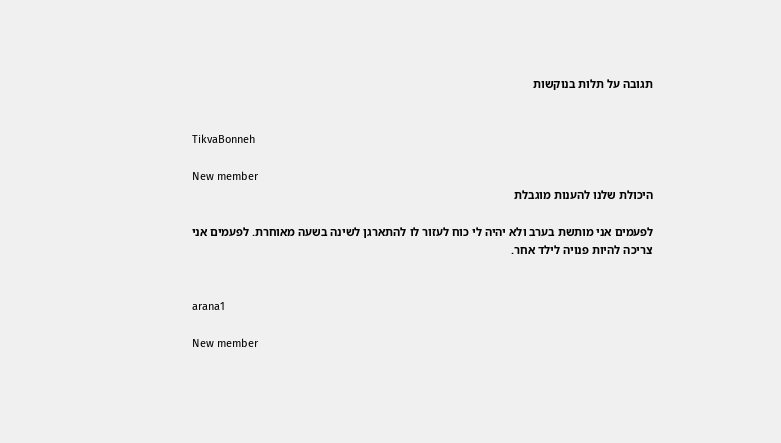תגובה על תלות בנוקשות


TikvaBonneh

New member
היכולת שלנו להענות מוגבלת

לפעמים אני מותשת בערב ולא יהיה לי כוח לעזור לו להתארגן לשינה בשעה מאוחרת. לפעמים אני צריכה להיות פנויה לילד אחר.


arana1

New member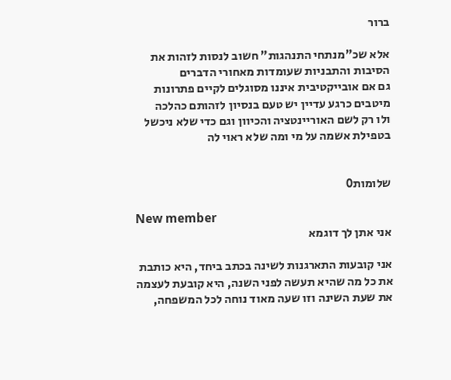ברור

אלא שכ"מנתחי התנהגות" חשוב לנסות לזהות את הסיבות והתבניות שעומדות מאחורי הדברים
גם אם אובייקטיבית איננו מסוגלים לקיים פתרונות מיטבים כרגע עדיין יש טעם בנסיון לזהותם כהלכה
ולו רק לשם האוריינטציה והכיוון וגם כדי שלא ניכשל בטפילת אשמה על מי ומה שלא ראוי לה


שלומות0

New member
אני אתן לך דוגמא

אני קובעות התארגנות לשינה בכתב ביחד, היא כותבת את כל מה שהיא תעשה לפני השנה, היא קובעת לעצמה את שעת השינה וזו שעה מאוד נוחה לכל המשפחה,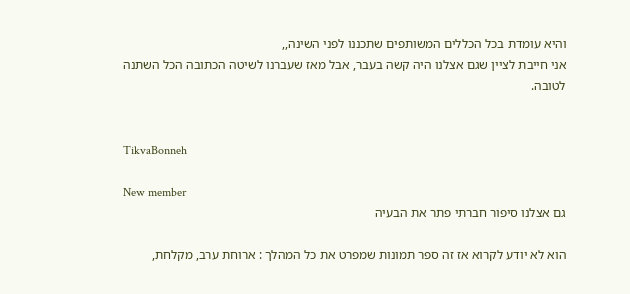והיא עומדת בכל הכללים המשותפים שתכננו לפני השינה,,
אני חייבת לציין שגם אצלנו היה קשה בעבר, אבל מאז שעברנו לשיטה הכתובה הכל השתנה לטובה.


TikvaBonneh

New member
גם אצלנו סיפור חברתי פתר את הבעיה

הוא לא יודע לקרוא אז זה ספר תמונות שמפרט את כל המהלך : ארוחת ערב, מקלחת,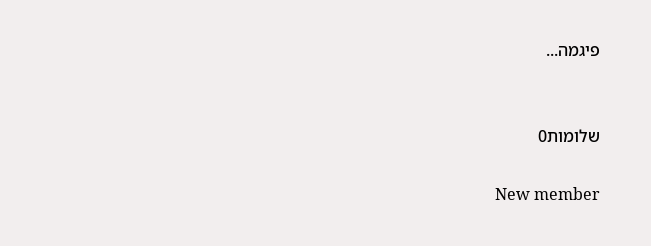פיגמה...


שלומות0

New member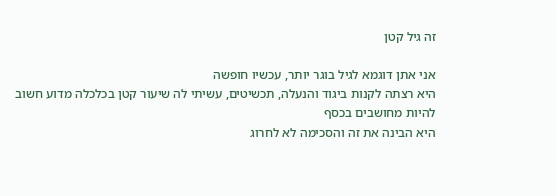זה גיל קטן

אני אתן דוגמא לגיל בוגר יותר, עכשיו חופשה
היא רצתה לקנות ביגוד והנעלה, תכשיטים, עשיתי לה שיעור קטן בכלכלה מדוע חשוב להיות מחושבים בכסף
היא הבינה את זה והסכימה לא לחרוג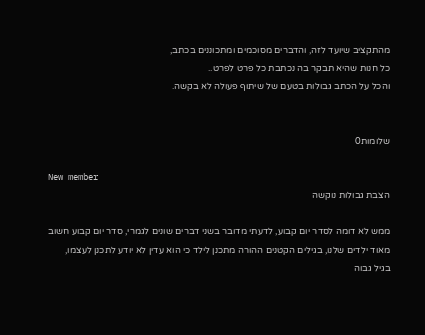מהתקציב שיועד לזה, והדברים מסוכמים ומתכוננים בכתב,
כל חנות שהיא תבקר בה נכתבת כל פרט לפרט..
והכל על הכתב גבולות בטעם של שיתוף פעולה לא בקשה.


שלומות0

New member
הצבת גבולות נוקשה

ממש לא דומה לסדר יום קבוע, לדעתי מדובר בשני דברים שונים לגמרי, סדר יום קבוע חשוב מאוד ילדים שלנו, בגילים הקטנים ההורה מתכנן לילד כי הוא עדין לא יודע לתכנן לעצמו,
בגיל גבוה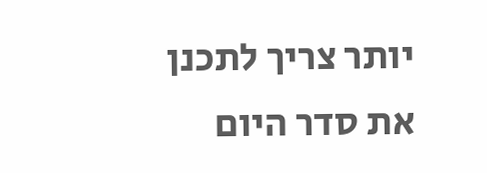יותר צריך לתכנן את סדר היום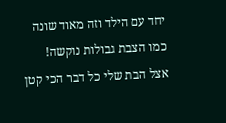יחד עם הילד וזה מאוד שונה כמו הצבת גבולות נוקשה!
אצל הבת שלי כל דבר הכי קטן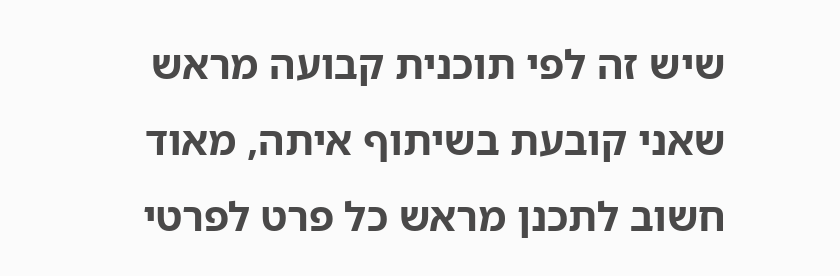שיש זה לפי תוכנית קבועה מראש שאני קובעת בשיתוף איתה, מאוד חשוב לתכנן מראש כל פרט לפרטי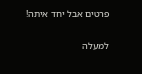פרטים אבל יחד איתה!

למעלה